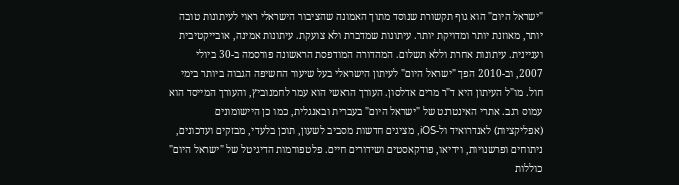"ישראל היום" הוא גוף תקשורת שנוסד מתוך האמונה שהציבור הישראלי ראוי לעיתונות טובה יותר, מאוזנת יותר ומדויקת יותר. עיתונות שמדברת ולא צועקת. עיתונות אמינה, אובייקטיבית ועניינית. עיתונות אחרת וללא תשלום. המהדורה המודפסת הראשונה פורסמה ב-30 ביולי 2007, וב-2010 הפך "ישראל היום" לעיתון הישראלי בעל שיעור החשיפה הגבוה ביותר בימי חול. מו"ל העיתון היא ד"ר מרים אדלסון. העורך הראשי הוא עמר לחמנוביץ, והעורך המייסד הוא עמוס רגב. אתרי האינטרנט של "ישראל היום" בעברית ובאנגלית, כמו כן היישומונים (אפליקציות) לאנדרואיד ול-iOS, מציגים חדשות מסביב לשעון, תוכן בלעדי, מבזקים ועדכונים, ניתוחים ופרשנויות, וידיאו, פודקאסטים ושידורים חיים. פלטפורמות הדיגיטל של "ישראל היום" כוללות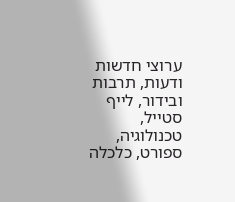ערוצי חדשות ודעות, תרבות ובידור, לייף סטייל, טכנולוגיה, ספורט, כלכלה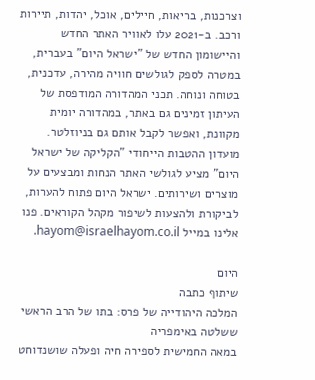וצרכנות, בריאות, חיילים, אוכל, יהדות, תיירות ורכב. ב-2021 עלו לאוויר האתר החדש והיישומון החדש של "ישראל היום" בעברית, במטרה לספק לגולשים חוויה מהירה, עדכנית, בטוחה ונוחה. תכני המהדורה המודפסת של העיתון זמינים גם באתר, במהדורה יומית מקוונת, ואפשר לקבל אותם גם בניוזלטר. מועדון ההטבות הייחודי "הקליקה של ישראל היום" מציע לגולשי האתר הנחות ומבצעים על מוצרים ושירותים. ישראל היום פתוח להערות, לביקורת ולהצעות לשיפור מקהל הקוראים. פנו אלינו במייל hayom@israelhayom.co.il.

היום
שיתוף כתבה
המלכה היהודייה של פרס: בתו של הרב הראשי ששלטה באימפריה
במאה החמישית לספירה חיה ופעלה שושנדוחט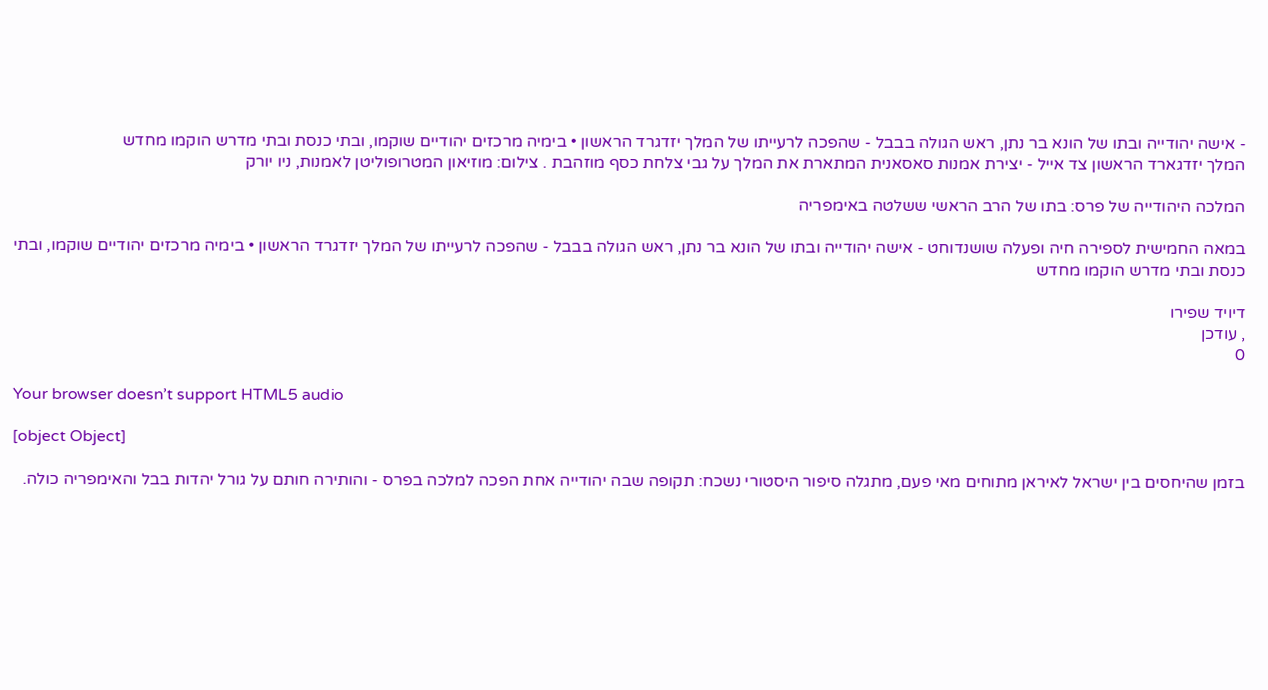- אישה יהודייה ובתו של הונא בר נתן, ראש הגולה בבבל - שהפכה לרעייתו של המלך יזדגרד הראשון • בימיה מרכזים יהודיים שוקמו, ובתי כנסת ובתי מדרש הוקמו מחדש
המלך יזדגארד הראשון צד אייל - יצירת אמנות סאסאנית המתארת את המלך על גבי צלחת כסף מוזהבת . צילום: מוזיאון המטרופוליטן לאמנות, ניו יורק

המלכה היהודייה של פרס: בתו של הרב הראשי ששלטה באימפריה

במאה החמישית לספירה חיה ופעלה שושנדוחט - אישה יהודייה ובתו של הונא בר נתן, ראש הגולה בבבל - שהפכה לרעייתו של המלך יזדגרד הראשון • בימיה מרכזים יהודיים שוקמו, ובתי כנסת ובתי מדרש הוקמו מחדש

דיויד שפירו
, עודכן
0

Your browser doesn’t support HTML5 audio

[object Object]

בזמן שהיחסים בין ישראל לאיראן מתוחים מאי פעם, מתגלה סיפור היסטורי נשכח: תקופה שבה יהודייה אחת הפכה למלכה בפרס - והותירה חותם על גורל יהדות בבל והאימפריה כולה.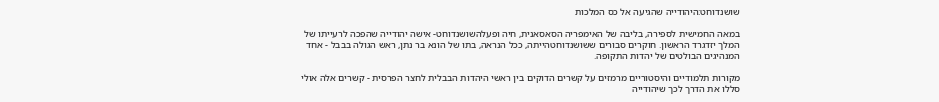שושנדוחט:היהודייה שהגיעה אל כס המלכות

במאה החמישית לספירה, בליבה של האימפריה הסאסאנית, חיה ופעלהשושנדוחט- אישה יהודייה שהפכה לרעייתו של המלך יזדגרד הראשון. חוקרים סבורים ששושנדוחטהייתה, ככל הנראה, בתו של הונא בר נתן, ראש הגולה בבבל - אחד המנהיגים הבולטים של יהדות התקופה.

מקורות תלמודיים והיסטוריים מרמזים על קשרים הדוקים בין ראשי היהדות הבבלית לחצר הפרסית - קשרים אלה אולי סללו את הדרך לכך שיהודייה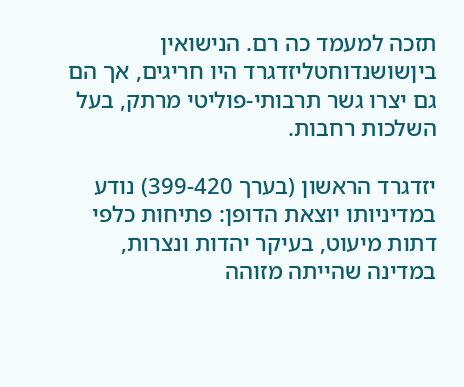תזכה למעמד כה רם. הנישואין ביןשושנדוחטליזדגרד היו חריגים, אך הם גם יצרו גשר תרבותי-פוליטי מרתק, בעל השלכות רחבות.

יזדגרד הראשון (בערך 399-420) נודע במדיניותו יוצאת הדופן: פתיחות כלפי דתות מיעוט, בעיקר יהדות ונצרות, במדינה שהייתה מזוהה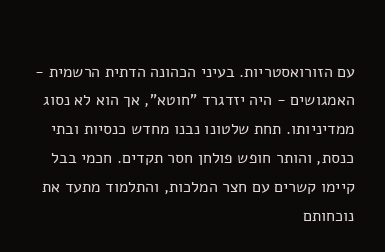עם הזורואסטריות. בעיני הכהונה הדתית הרשמית - האמגושים - היה יזדגרד "חוטא", אך הוא לא נסוג ממדיניותו. תחת שלטונו נבנו מחדש כנסיות ובתי כנסת, והותר חופש פולחן חסר תקדים. חכמי בבל קיימו קשרים עם חצר המלכות, והתלמוד מתעד את נוכחותם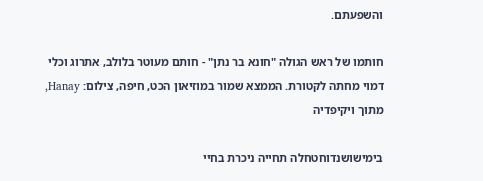והשפעתם.

חותמו של ראש הגולה "חונא בר נתן" - חותם מעוטר בלולב, אתרוג וכלי דמוי מחתה לקטורת. הממצא שמור במוזיאון הכט, חיפה, צילום: Hanay, מתוך ויקיפדיה

בימישושנדוחטחלה תחייה ניכרת בחיי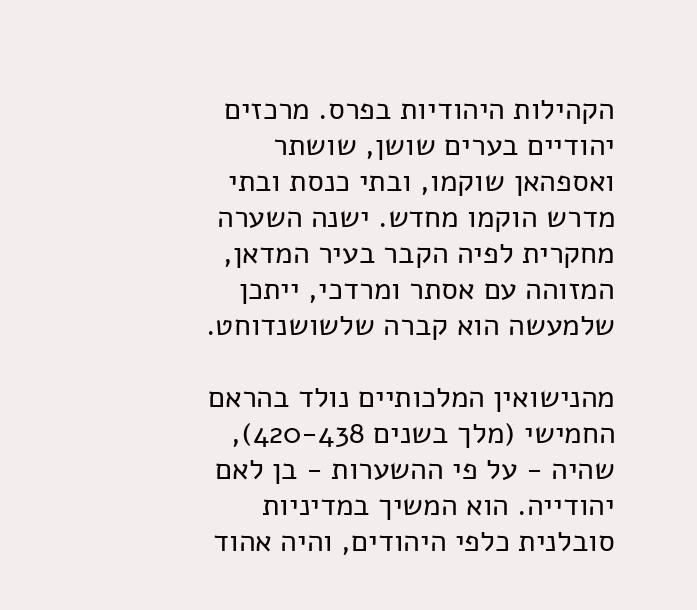הקהילות היהודיות בפרס. מרכזים יהודיים בערים שושן, שושתר ואספהאן שוקמו, ובתי כנסת ובתי מדרש הוקמו מחדש. ישנה השערה מחקרית לפיה הקבר בעיר המדאן, המזוהה עם אסתר ומרדכי, ייתכן שלמעשה הוא קברה שלשושנדוחט.

מהנישואין המלכותיים נולד בהראם החמישי (מלך בשנים 420-438), שהיה - על פי ההשערות - בן לאם יהודייה. הוא המשיך במדיניות סובלנית כלפי היהודים, והיה אהוד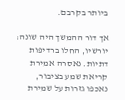ביותר בקרבם.

אך דור ההמשך היה שונה: יורשיו, החלו ברדיפות דתיות. נאסרה אמירת קריאת שמע בציבור, נאכפו גזרות על שמירת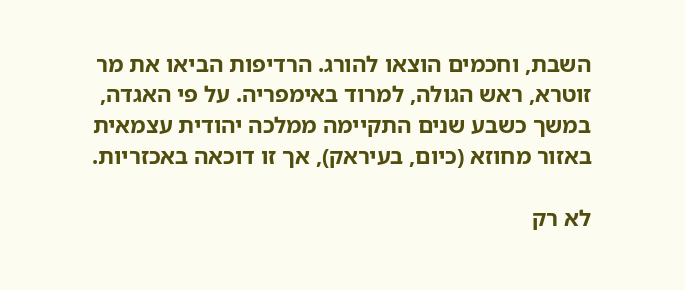השבת, וחכמים הוצאו להורג. הרדיפות הביאו את מר זוטרא, ראש הגולה, למרוד באימפריה. על פי האגדה, במשך כשבע שנים התקיימה ממלכה יהודית עצמאית באזור מחוזא (כיום, בעיראק), אך זו דוכאה באכזריות.

לא רק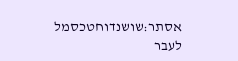אסתר:שושנדוחטכסמל לעבר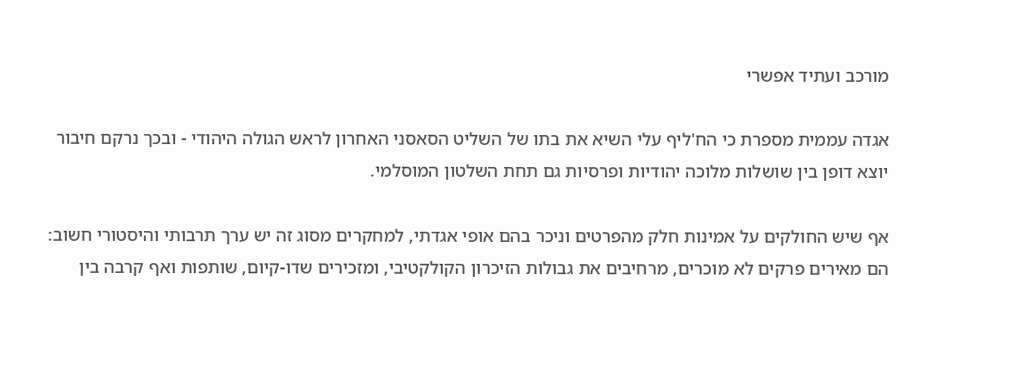מורכב ועתיד אפשרי

אגדה עממית מספרת כי הח'ליף עלי השיא את בתו של השליט הסאסני האחרון לראש הגולה היהודי - ובכך נרקם חיבור יוצא דופן בין שושלות מלוכה יהודיות ופרסיות גם תחת השלטון המוסלמי.

אף שיש החולקים על אמינות חלק מהפרטים וניכר בהם אופי אגדתי, למחקרים מסוג זה יש ערך תרבותי והיסטורי חשוב: הם מאירים פרקים לא מוכרים, מרחיבים את גבולות הזיכרון הקולקטיבי, ומזכירים שדו-קיום, שותפות ואף קרבה בין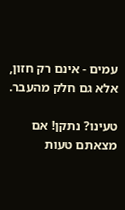עמים - אינם רק חזון, אלא גם חלק מהעבר.

טעינו? נתקן! אם מצאתם טעות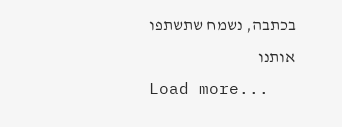בכתבה, נשמח שתשתפו אותנו
Load more...